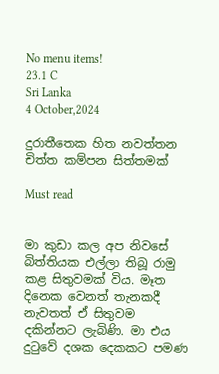No menu items!
23.1 C
Sri Lanka
4 October,2024

දුරාතීතෙක හිත නවත්තන චිත්ත කම්පන සිත්තමක්

Must read


මා කුඩා කල අප නිවසේ බිත්තියක එල්ලා තිබූ රාමු කළ සිතුවමක් විය. මෑත දිනෙක වෙනත් තැනකදී නැවතත් ඒ සිතුවම දකින්නට ලැබිණි. මා එය දුටුවේ දශක දෙකකට පමණ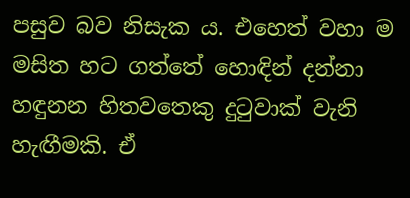පසුව බව නිසැක ය. එහෙත් වහා ම මසිත හට ගත්තේ හොඳින් දන්නා හඳුනන හිතවතෙකු දුටුවාක් වැනි හැඟීමකි. ඒ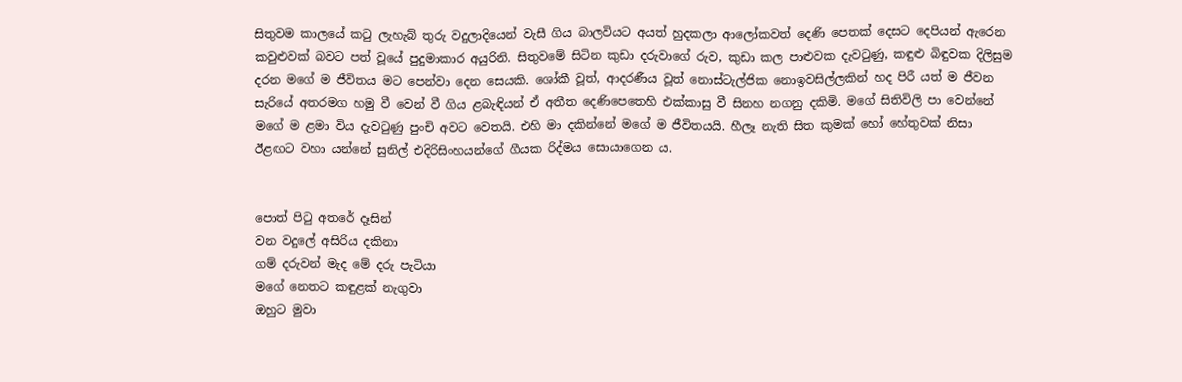සිතුවම කාලයේ කටු ලැහැබ් තුරු වදුලාදියෙන් වැසී ගිය බාලවියට අයත් හුදකලා ආලෝකවත් දෙණි පෙතක් දෙසට දෙපියන් ඇරෙන කවුළුවක් බවට පත් වූයේ පුදුමාකාර අයුරිනි. සිතුවමේ සිටින කුඩා දරුවාගේ රුව, කුඩා කල පාළුවක දැවටුණු, කඳුළු බිඳුවක දිලිසුම දරන මගේ ම ජීවිතය මට පෙන්වා දෙන සෙයකි. ශෝකී වූත්, ආදරණීය වූත් නොස්ටැල්ජික නොඉවසිල්ලකින් හද පිරී යත් ම ජීවන සැරියේ අතරමග හමු වී වෙන් වී ගිය ළබැඳියන් ඒ අතීත දෙණිපෙතෙහි එක්කාසු වී සිනහ නගනු දකිමි. මගේ සිතිවිලි පා වෙන්නේ මගේ ම ළමා විය දැවටුණු පුංචි අවට වෙතයි. එහි මා දකින්නේ මගේ ම ජීවිතයයි. හීලෑ නැති සිත කුමක් හෝ හේතුවක් නිසා ඊළඟට වහා යන්නේ සුනිල් එදිරිසිංහයන්ගේ ගීයක රිද්මය සොයාගෙන ය.


පොත් පිටු අතරේ දෑසින්
වන වදුලේ අසිරිය දකිනා
ගම් දරුවන් මැද මේ දරු පැටියා
මගේ නෙතට කඳුළක් නැගුවා
ඔහුට මුවා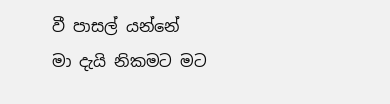වී පාසල් යන්නේ
මා දැයි නිකමට මට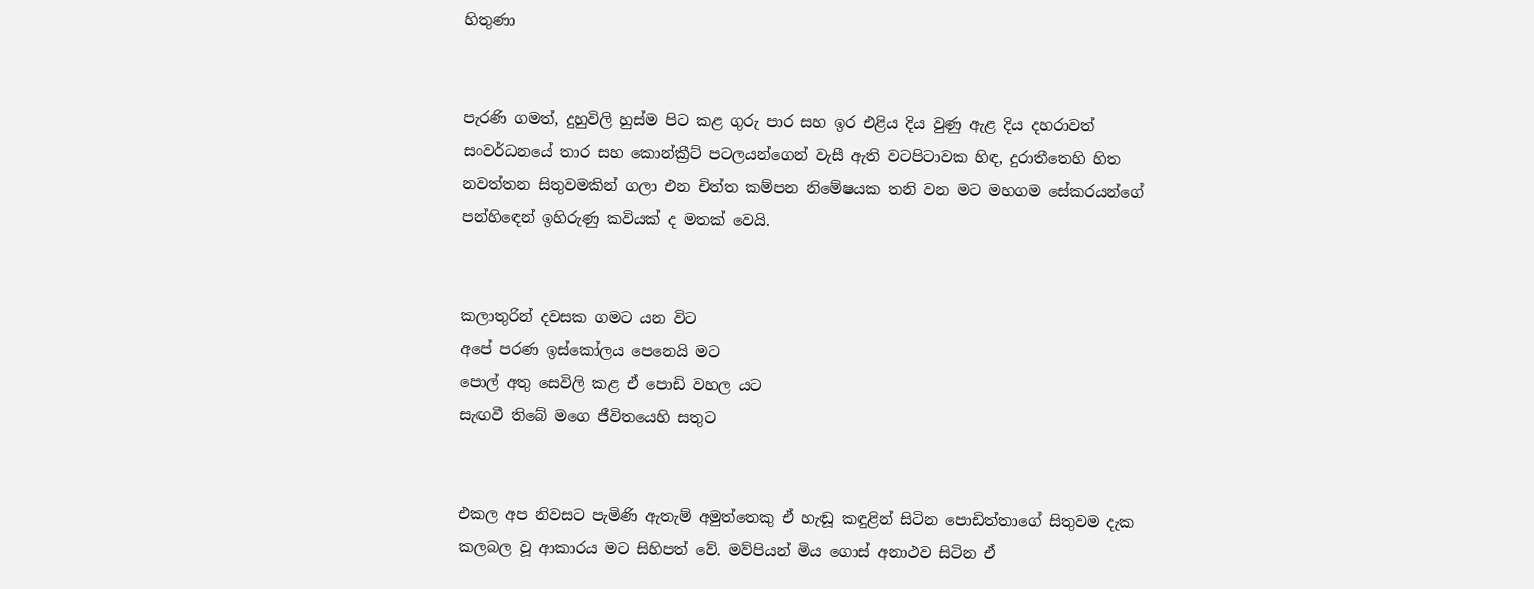හිතුණා


පැරණි ගමත්, දුහුවිලි හුස්ම පිට කළ ගුරු පාර සහ ඉර එළිය දිය වුණු ඇළ දිය දහරාවත් සංවර්ධනයේ තාර සහ කොන්ක්‍රීට් පටලයන්ගෙන් වැසී ඇති වටපිටාවක හිඳ, දුරාතීතෙහි හිත නවත්තන සිතුවමකින් ගලා එන චිත්ත කම්පන නිමේෂයක තනි වන මට මහගම සේකරයන්ගේ පන්හිඳෙන් ඉහිරුණු කවියක් ද මතක් වෙයි.


කලාතුරින් දවසක ගමට යන විට
අපේ පරණ ඉස්කෝලය පෙනෙයි මට
පොල් අතු සෙවිලි කළ ඒ පොඩි වහල යට
සැඟවී තිබේ මගෙ ජීවිතයෙහි සතුට


එකල අප නිවසට පැමිණි ඇතැම් අමුත්තෙකු ඒ හැඬූ කඳුළින් සිටින පොඩිත්තාගේ සිතුවම දැක කලබල වූ ආකාරය මට සිහිපත් වේ. මව්පියන් මිය ගොස් අනාථව සිටින ඒ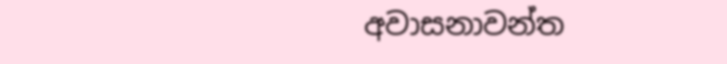අවාසනාවන්ත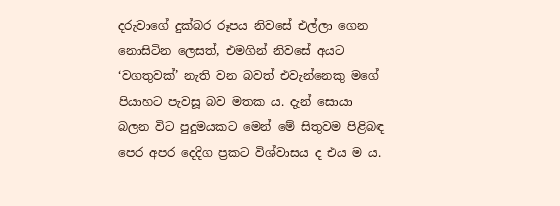දරුවාගේ දුක්බර රූපය නිවසේ එල්ලා ගෙන නොසිටින ලෙසත්, එමගින් නිවසේ අයට ‘වගතුවක්’ නැති වන බවත් එවැන්නෙකු මගේ පියාහට පැවසූ බව මතක ය. දැන් සොයා බලන විට පුදුමයකට මෙන් මේ සිතුවම පිළිබඳ පෙර අපර දෙදිග ප්‍රකට විශ්වාසය ද එය ම ය.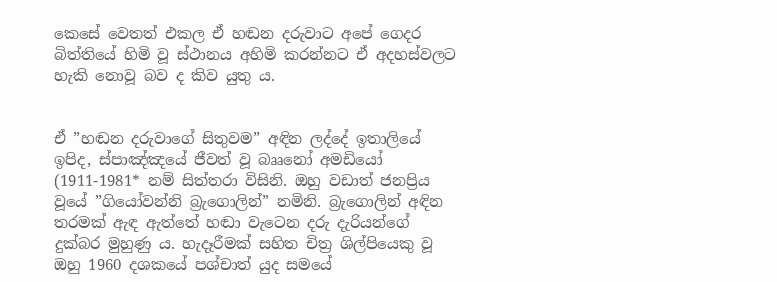කෙසේ වෙතත් එකල ඒ හඬන දරුවාට අපේ ගෙදර බිත්තියේ හිමි වූ ස්ථානය අහිමි කරන්නට ඒ අදහස්වලට හැකි නොවූ බව ද කිව යුතු ය.


ඒ ”හඬන දරුවාගේ සිතුවම” අඳින ලද්දේ ඉතාලියේ ඉපිද, ස්පාඤ්ඤයේ ජීවත් වූ බෲනෝ අමඩියෝ (1911-1981* නම් සිත්තරා විසිනි. ඔහු වඩාත් ජනප්‍රිය වූයේ ”ගියෝවන්නි බ්‍රැගොලින්” නමිනි. බ්‍රැගොලින් අඳින තරමක් ඇඳ ඇත්තේ හඬා වැටෙන දරු දැරියන්ගේ දුක්බර මුහුණු ය. හැදෑරීමක් සහිත චිත්‍ර ශිල්පියෙකු වූ ඔහු 1960 දශකයේ පශ්චාත් යුද සමයේ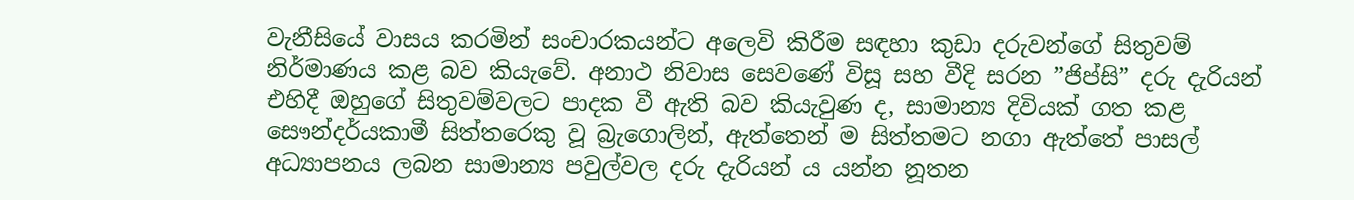වැනීසියේ වාසය කරමින් සංචාරකයන්ට අලෙවි කිරීම සඳහා කුඩා දරුවන්ගේ සිතුවම් නිර්මාණය කළ බව කියැවේ. අනාථ නිවාස සෙවණේ විසූ සහ වීදි සරන ”ජිප්සි” දරු දැරියන් එහිදී ඔහුගේ සිතුවම්වලට පාදක වී ඇති බව කියැවුණ ද, සාමාන්‍ය දිවියක් ගත කළ සෞන්දර්යකාමී සිත්තරෙකු වූ බ්‍රැගොලින්, ඇත්තෙන් ම සිත්තමට නගා ඇත්තේ පාසල් අධ්‍යාපනය ලබන සාමාන්‍ය පවුල්වල දරු දැරියන් ය යන්න නූතන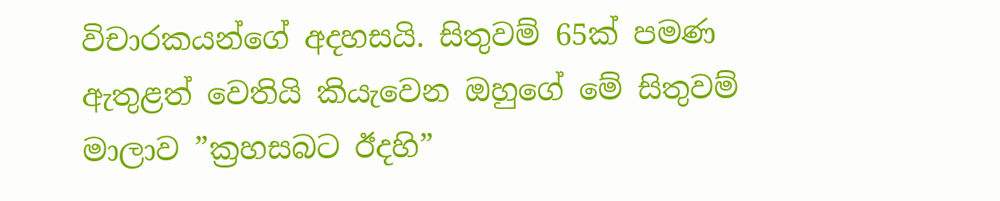විචාරකයන්ගේ අදහසයි. සිතුවම් 65ක් පමණ ඇතුළත් වෙතියි කියැවෙන ඔහුගේ මේ සිතුවම් මාලාව ”ක්‍රහසබට ඊදහි”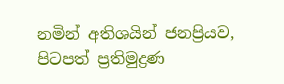නමින් අතිශයින් ජනප්‍රියව, පිටපත් ප්‍රතිමුද්‍රණ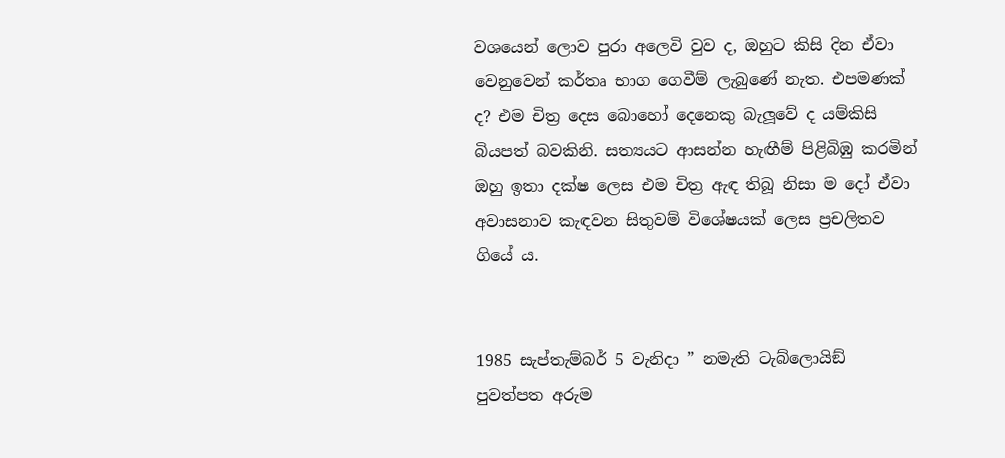වශයෙන් ලොව පුරා අලෙවි වුව ද, ඔහුට කිසි දින ඒවා වෙනුවෙන් කර්තෘ භාග ගෙවීම් ලැබුණේ නැත. එපමණක් ද? එම චිත්‍ර දෙස බොහෝ දෙනෙකු බැලූවේ ද යම්කිසි බියපත් බවකිනි. සත්‍යයට ආසන්න හැඟීම් පිළිබිඹු කරමින් ඔහු ඉතා දක්ෂ ලෙස එම චිත්‍ර ඇඳ තිබූ නිසා ම දෝ ඒවා අවාසනාව කැඳවන සිතුවම් විශේෂයක් ලෙස ප්‍රචලිතව ගියේ ය.


1985 සැප්තැම්බර් 5 වැනිදා ” නමැති ටැබ්ලොයිඞ් පුවත්පත අරුම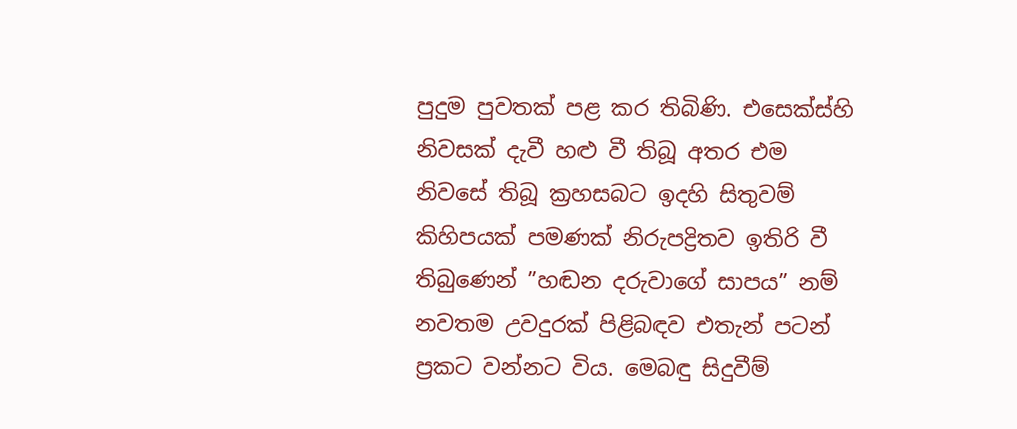පුදුම පුවතක් පළ කර තිබිණි. එසෙක්ස්හි නිවසක් දැවී හළු වී තිබූ අතර එම නිවසේ තිබූ ක්‍රහසබට ඉදහි සිතුවම් කිහිපයක් පමණක් නිරුපද්‍රිතව ඉතිරි වී තිබුණෙන් ”හඬන දරුවාගේ සාපය” නම් නවතම උවදුරක් පිළිබඳව එතැන් පටන් ප්‍රකට වන්නට විය. මෙබඳු සිදුවීම්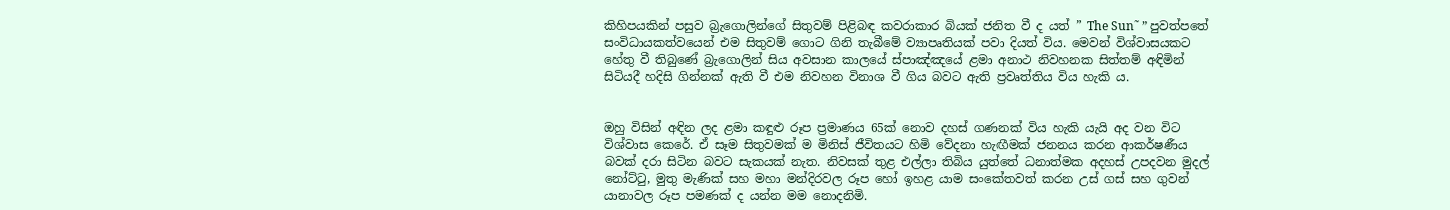කිහිපයකින් පසුව බ්‍රැගොලින්ගේ සිතුවම් පිළිබඳ කවරාකාර බියක් ජනිත වී ද යත් ” The Sun˜ ” පුවත්පතේ සංවිධායකත්වයෙන් එම සිතුවම් ගොට ගිනි තැබීමේ ව්‍යාපෘතියක් පවා දියත් විය. මෙවන් විශ්වාසයකට හේතු වී තිබුණේ බ්‍රැගොලින් සිය අවසාන කාලයේ ස්පාඤ්ඤයේ ළමා අනාථ නිවහනක සිත්තම් අඳිමින් සිටියදී හදිසි ගින්නක් ඇති වී එම නිවහන විනාශ වී ගිය බවට ඇති ප්‍රවෘත්තිය විය හැකි ය.


ඔහු විසින් අඳින ලද ළමා කඳුළු රූප ප්‍රමාණය 65ක් නොව දහස් ගණනක් විය හැකි යැයි අද වන විට විශ්වාස කෙරේ. ඒ සෑම සිතුවමක් ම මිනිස් ජීවිතයට හිමි වේදනා හැඟීමක් ජනනය කරන ආකර්ෂණීය බවක් දරා සිටින බවට සැකයක් නැත. නිවසක් තුළ එල්ලා තිබිය යුත්තේ ධනාත්මක අදහස් උපදවන මුදල් නෝට්ටු, මුතු මැණික් සහ මහා මන්දිරවල රූප හෝ ඉහළ යාම සංකේතවත් කරන උස් ගස් සහ ගුවන් යානාවල රූප පමණක් ද යන්න මම නොදනිමි.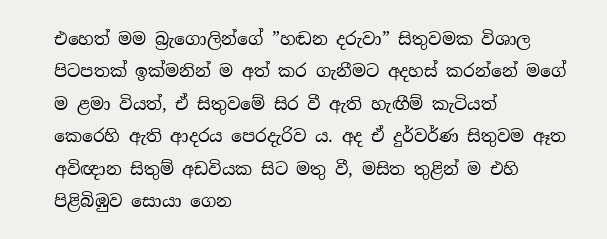එහෙත් මම බ්‍රැගොලින්ගේ ”හඬන දරුවා” සිතුවමක විශාල පිටපතක් ඉක්මනින් ම අත් කර ගැනීමට අදහස් කරන්නේ මගේ ම ළමා වියත්, ඒ සිතුවමේ සිර වී ඇති හැඟීම් කැටියත් කෙරෙහි ඇති ආදරය පෙරදැරිව ය. අද ඒ දුර්වර්ණ සිතුවම ඈත අවිඥාන සිතුම් අඩවියක සිට මතු වී, මසිත තුළින් ම එහි පිළිබිඹුව සොයා ගෙන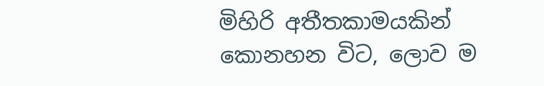මිහිරි අතීතකාමයකින් කොනහන විට, ලොව ම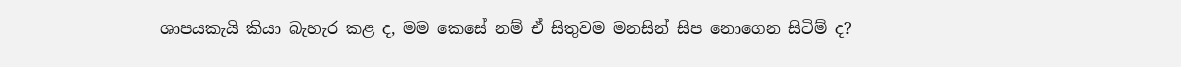ශාපයකැයි කියා බැහැර කළ ද, මම කෙසේ නම් ඒ සිතුවම මනසින් සිප නොගෙන සිටිම් ද?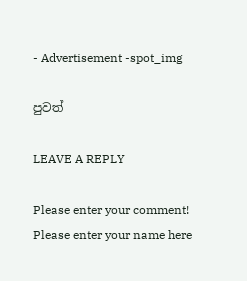- Advertisement -spot_img

පුවත්

LEAVE A REPLY

Please enter your comment!
Please enter your name here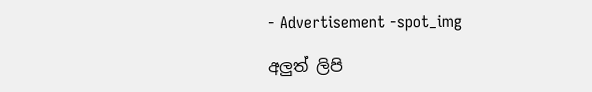- Advertisement -spot_img

අලුත් ලිපි